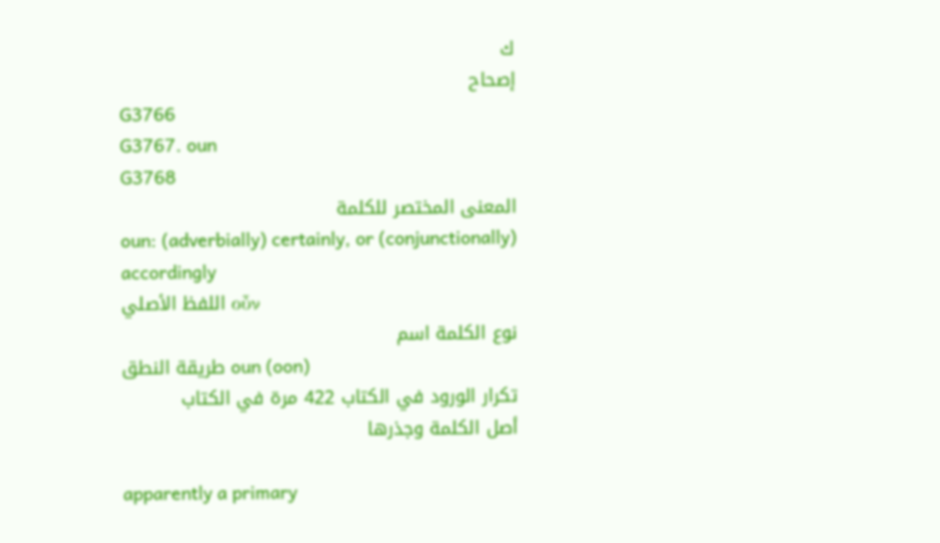ك
إصحاح
G3766
G3767. oun
G3768
المعنى المختصر للكلمة
oun: (adverbially) certainly, or (conjunctionally) accordingly
اللفظ الأصلي οὖν
نوع الكلمة اسم
طريقة النطق oun (oon)
تكرار الورود في الكتاب 422 مرة في الكتاب
أصل الكلمة وجذرها

apparently a primary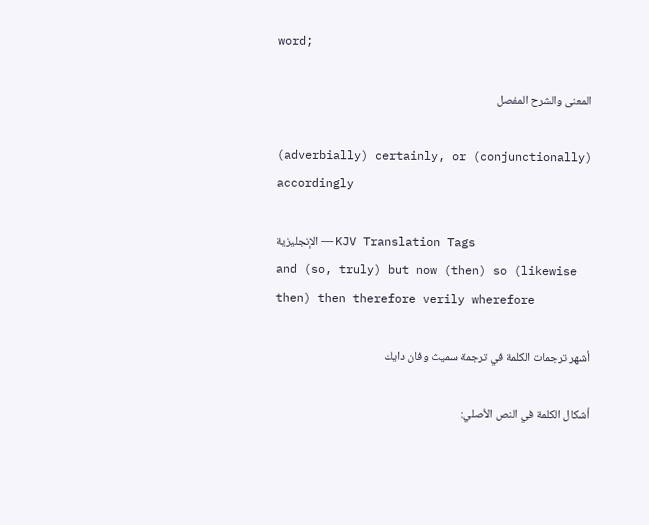word;

المعنى والشرح المفصل

(adverbially) certainly, or (conjunctionally) accordingly

الإنجليزية — KJV Translation Tags
and (so, truly) but now (then) so (likewise then) then therefore verily wherefore

أشهر ترجمات الكلمة في ترجمة سميث وفان دايك

أشكال الكلمة في النص الأصلي: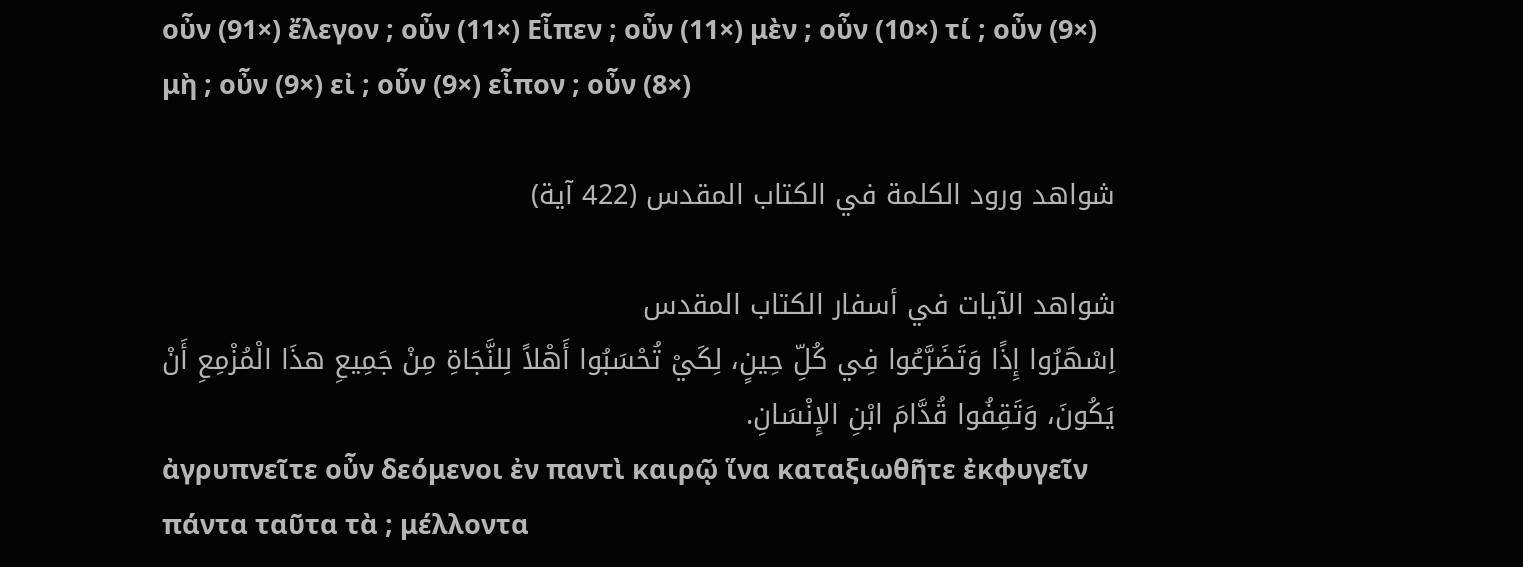οὖν (91×) ἔλεγον ; οὖν (11×) Εἶπεν ; οὖν (11×) μὲν ; οὖν (10×) τί ; οὖν (9×) μὴ ; οὖν (9×) εἰ ; οὖν (9×) εἶπον ; οὖν (8×)

شواهد ورود الكلمة في الكتاب المقدس (422 آية)

شواهد الآيات في أسفار الكتاب المقدس
اِسْهَرُوا إِذًا وَتَضَرَّعُوا فِي كُلِّ حِينٍ، لِكَيْ تُحْسَبُوا أَهْلاً لِلنَّجَاةِ مِنْ جَمِيعِ هذَا الْمُزْمِعِ أَنْ يَكُونَ، وَتَقِفُوا قُدَّامَ ابْنِ الإِنْسَانِ.
ἀγρυπνεῖτε οὖν δεόμενοι ἐν παντὶ καιρῷ ἵνα καταξιωθῆτε ἐκφυγεῖν πάντα ταῦτα τὰ ; μέλλοντα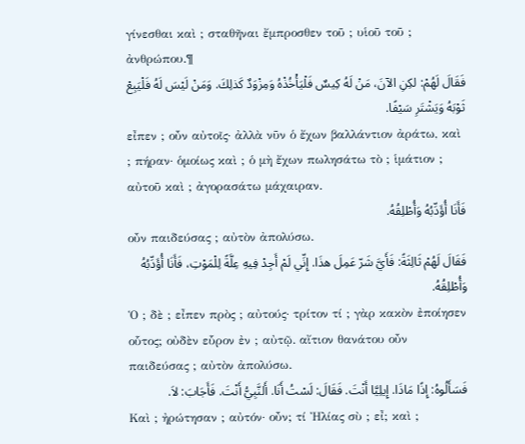γίνεσθαι καὶ ; σταθῆναι ἔμπροσθεν τοῦ ; υἱοῦ τοῦ ; ἀνθρώπου.¶
فَقَالَ لَهُمْ: لكِنِ الآنَ، مَنْ لَهُ كِيسٌ فَلْيَأْخُذْهُ وَمِزْوَدٌ كَذلِكَ. وَمَنْ لَيْسَ لَهُ فَلْيَبِعْ ثَوْبَهُ وَيَشْتَرِ سَيْفًا.
εἶπεν ; οὖν αὐτοῖς· ἀλλὰ νῦν ὁ ἔχων βαλλάντιον ἀράτω, καὶ ; πήραν· ὁμοίως καὶ ; ὁ μὴ ἔχων πωλησάτω τὸ ; ἱμάτιον ; αὐτοῦ καὶ ; ἀγορασάτω μάχαιραν.
فَأَنَا أُؤَدِّبُهُ وَأُطْلِقُهُ.
οὖν παιδεύσας ; αὐτὸν ἀπολύσω.
فَقَالَ لَهُمْ ثَالِثَةً: فَأَيَّ شَرّ عَمِلَ هذَا. إِنِّي لَمْ أَجِدْ فِيهِ عِلَّةً لِلْمَوْتِ، فَأَنَا أُؤَدِّبُهُ وَأُطْلِقُهُ.
Ὁ ; δὲ ; εἶπεν πρὸς ; αὐτούς· τρίτον τί ; γὰρ κακὸν ἐποίησεν οὗτος; οὐδὲν εὗρον ἐν ; αὐτῷ. αἴτιον θανάτου οὖν παιδεύσας ; αὐτὸν ἀπολύσω.
فَسَأَلُوهُ: إِذًا مَاذَا. إِيلِيَّا أَنْتَ. فَقَالَ: لَسْتُ أَنَا. أَلنَّبِيُّ أَنْتَ. فَأَجَابَ: لاَ.
Καὶ ; ἠρώτησαν ; αὐτόν· οὖν; τί Ἠλίας σὺ ; εἶ; καὶ ;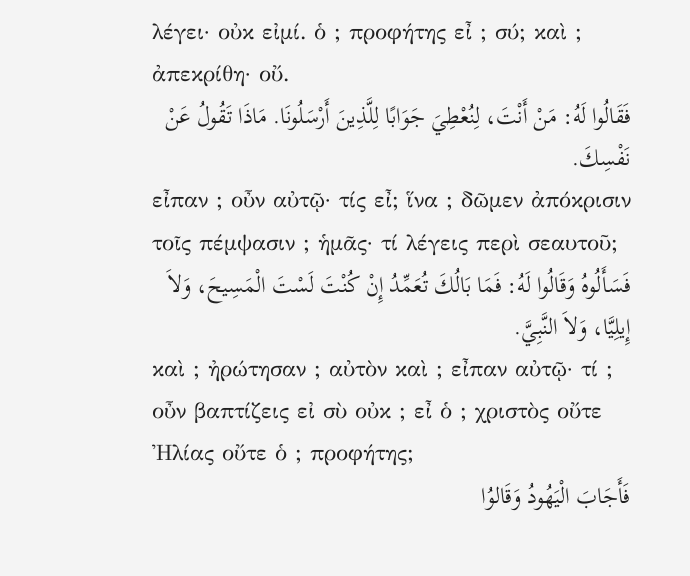λέγει· οὐκ εἰμί. ὁ ; προφήτης εἶ ; σύ; καὶ ; ἀπεκρίθη· οὔ.
فَقَالُوا لَهُ: مَنْ أَنْتَ، لِنُعْطِيَ جَوَابًا لِلَّذِينَ أَرْسَلُونَا. مَاذَا تَقُولُ عَنْ نَفْسِكَ.
εἶπαν ; οὖν αὐτῷ· τίς εἶ; ἵνα ; δῶμεν ἀπόκρισιν τοῖς πέμψασιν ; ἡμᾶς· τί λέγεις περὶ σεαυτοῦ;
فَسَأَلُوهُ وَقَالُوا لَهُ: فَمَا بَالُكَ تُعَمِّدُ إِنْ كُنْتَ لَسْتَ الْمَسِيحَ، وَلاَ إِيلِيَّا، وَلاَ النَّبِيَّ.
καὶ ; ἠρώτησαν ; αὐτὸν καὶ ; εἶπαν αὐτῷ· τί ; οὖν βαπτίζεις εἰ σὺ οὐκ ; εἶ ὁ ; χριστὸς οὔτε Ἠλίας οὔτε ὁ ; προφήτης;
فَأَجَابَ الْيَهُودُ وَقَالوُا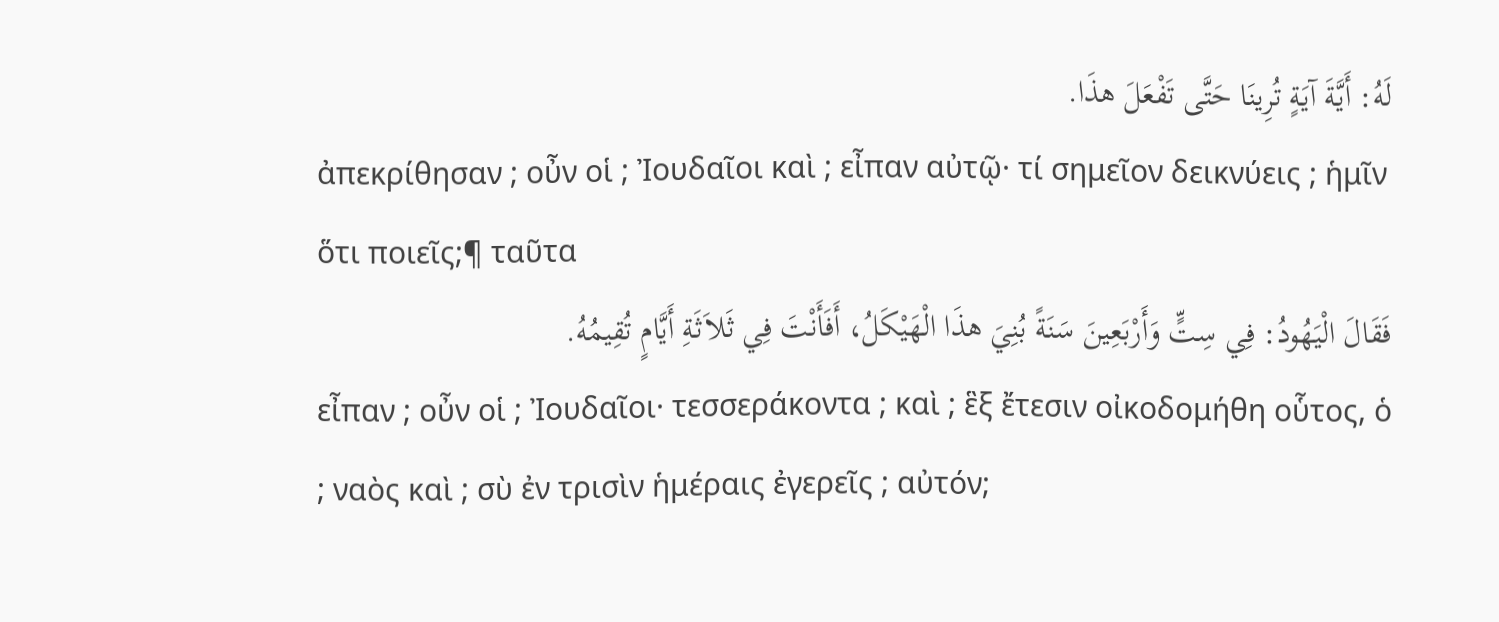لَهُ: أَيَّةَ آيَةٍ تُرِينَا حَتَّى تَفْعَلَ هذَا.
ἀπεκρίθησαν ; οὖν οἱ ; Ἰουδαῖοι καὶ ; εἶπαν αὐτῷ· τί σημεῖον δεικνύεις ; ἡμῖν ὅτι ποιεῖς;¶ ταῦτα
فَقَالَ الْيَهُودُ: فِي سِتٍّ وَأَرْبَعِينَ سَنَةً بُنِيَ هذَا الْهَيْكَلُ، أَفَأَنْتَ فِي ثَلاَثَةِ أَيَّامٍ تُقِيمُهُ.
εἶπαν ; οὖν οἱ ; Ἰουδαῖοι· τεσσεράκοντα ; καὶ ; ἓξ ἔτεσιν οἰκοδομήθη οὗτος, ὁ ; ναὸς καὶ ; σὺ ἐν τρισὶν ἡμέραις ἐγερεῖς ; αὐτόν;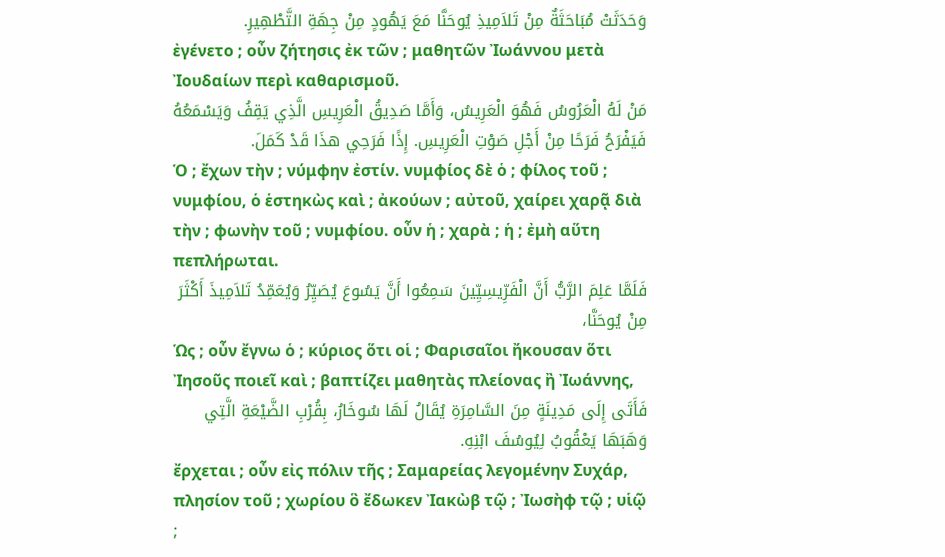وَحَدَثَتْ مُبَاحَثَةٌ مِنْ تَلاَمِيذِ يُوحَنَّا مَعَ يَهُودٍ مِنْ جِهَةِ التَّطْهِيرِ.
ἐγένετο ; οὖν ζήτησις ἐκ τῶν ; μαθητῶν Ἰωάννου μετὰ Ἰουδαίων περὶ καθαρισμοῦ.
مَنْ لَهُ الْعَرُوسُ فَهُوَ الْعَرِيسُ، وَأَمَّا صَدِيقُ الْعَرِيسِ الَّذِي يَقِفُ وَيَسْمَعُهُ فَيَفْرَحُ فَرَحًا مِنْ أَجْلِ صَوْتِ الْعَرِيسِ. إِذًا فَرَحِي هذَا قَدْ كَمَلَ.
Ὁ ; ἔχων τὴν ; νύμφην ἐστίν. νυμφίος δὲ ὁ ; φίλος τοῦ ; νυμφίου, ὁ ἑστηκὼς καὶ ; ἀκούων ; αὐτοῦ, χαίρει χαρᾷ διὰ τὴν ; φωνὴν τοῦ ; νυμφίου. οὖν ἡ ; χαρὰ ; ἡ ; ἐμὴ αὕτη πεπλήρωται.
فَلَمَّا عَلِمَ الرَّبُّ أَنَّ الْفَرِّيسِيِّينَ سَمِعُوا أَنَّ يَسُوعَ يُصَيِّرُ وَيُعَمِّدُ تَلاَمِيذَ أَكْثَرَ مِنْ يُوحَنَّا،
Ὡς ; οὖν ἔγνω ὁ ; κύριος ὅτι οἱ ; Φαρισαῖοι ἤκουσαν ὅτι Ἰησοῦς ποιεῖ καὶ ; βαπτίζει μαθητὰς πλείονας ἢ Ἰωάννης,
فَأَتَى إِلَى مَدِينَةٍ مِنَ السَّامِرَةِ يُقَالُ لَهَا سُوخَارُ، بِقُرْبِ الضَّيْعَةِ الَّتِي وَهَبَهَا يَعْقُوبُ لِيُوسُفَ ابْنِهِ.
ἔρχεται ; οὖν εἰς πόλιν τῆς ; Σαμαρείας λεγομένην Συχάρ, πλησίον τοῦ ; χωρίου ὃ ἔδωκεν Ἰακὼβ τῷ ; Ἰωσὴφ τῷ ; υἱῷ ;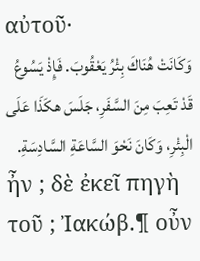αὐτοῦ·
وَكَانَتْ هُنَاكَ بِئْرُ يَعْقُوبَ. فَإِذْ يَسُوعُ قَدْ تَعِبَ مِنَ السَّفَرِ، جَلَسَ هكَذَا عَلَى الْبِئْرِ، وَكَانَ نَحْوَ السَّاعَةِ السَّادِسَةِ.
ἦν ; δὲ ἐκεῖ πηγὴ τοῦ ; Ἰακώβ.¶ οὖν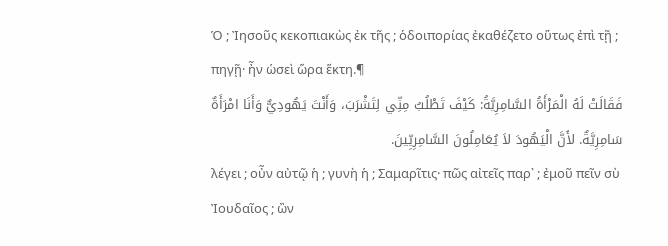Ὁ ; Ἰησοῦς κεκοπιακὼς ἐκ τῆς ; ὁδοιπορίας ἐκαθέζετο οὕτως ἐπὶ τῇ ; πηγῇ· ἦν ὡσεὶ ὥρα ἕκτη.¶
فَقَالَتْ لَهُ الْمَرْأَةُ السَّامِرِيَّةُ: كَيْفَ تَطْلُبُ مِنِّي لِتَشْرَبَ، وَأَنْتَ يَهُودِيٌّ وَأَنَا امْرَأَةٌ سَامِرِيَّةٌ. لأَنَّ الْيَهُودَ لاَ يُعَامِلُونَ السَّامِرِيِّينَ.
λέγει ; οὖν αὐτῷ ἡ ; γυνὴ ἡ ; Σαμαρῖτις· πῶς αἰτεῖς παρ᾽ ; ἐμοῦ πεῖν σὺ Ἰουδαῖος ; ὢν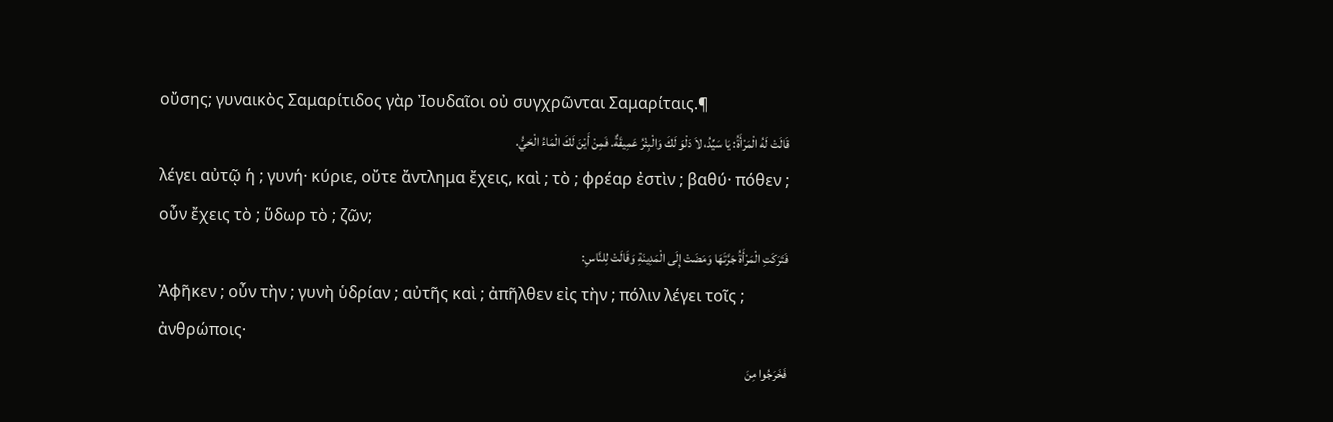οὔσης; γυναικὸς Σαμαρίτιδος γὰρ Ἰουδαῖοι οὐ συγχρῶνται Σαμαρίταις.¶
قَالَتْ لَهُ الْمَرْأَةُ: يَا سَيِّدُ، لاَ دَلْوَ لَكَ وَالْبِئْرُ عَمِيقَةٌ. فَمِنْ أَيْنَ لَكَ الْمَاءُ الْحَيُّ.
λέγει αὐτῷ ἡ ; γυνή· κύριε, οὔτε ἄντλημα ἔχεις, καὶ ; τὸ ; φρέαρ ἐστὶν ; βαθύ· πόθεν ; οὖν ἔχεις τὸ ; ὕδωρ τὸ ; ζῶν;
فَتَرَكَتِ الْمَرْأَةُ جَرَّتَهَا وَمَضَتْ إِلَى الْمَدِينَةِ وَقَالَتْ لِلنَّاسِ:
Ἀφῆκεν ; οὖν τὴν ; γυνὴ ὑδρίαν ; αὐτῆς καὶ ; ἀπῆλθεν εἰς τὴν ; πόλιν λέγει τοῖς ; ἀνθρώποις·
فَخَرَجُوا مِنَ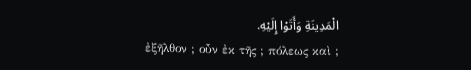الْمَدِينَةِ وَأَتَوْا إِلَيْهِ.
ἐξῆλθον ; οὖν ἐκ τῆς ; πόλεως καὶ ;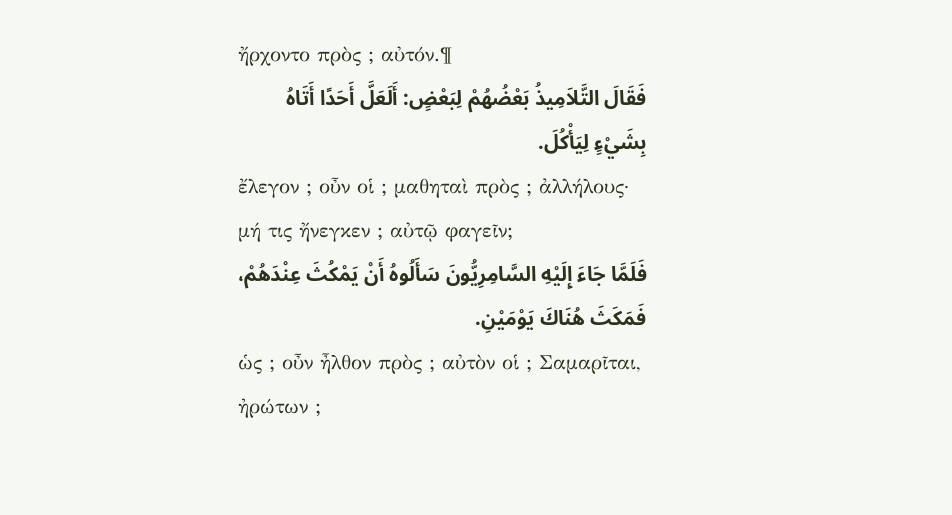ἤρχοντο πρὸς ; αὐτόν.¶
فَقَالَ التَّلاَمِيذُ بَعْضُهُمْ لِبَعْضٍ: أَلَعَلَّ أَحَدًا أَتَاهُ بِشَيْءٍ لِيَأْكُلَ.
ἔλεγον ; οὖν οἱ ; μαθηταὶ πρὸς ; ἀλλήλους· μή τις ἤνεγκεν ; αὐτῷ φαγεῖν;
فَلَمَّا جَاءَ إِلَيْهِ السَّامِرِيُّونَ سَأَلُوهُ أَنْ يَمْكُثَ عِنْدَهُمْ، فَمَكَثَ هُنَاكَ يَوْمَيْنِ.
ὡς ; οὖν ἦλθον πρὸς ; αὐτὸν οἱ ; Σαμαρῖται, ἠρώτων ;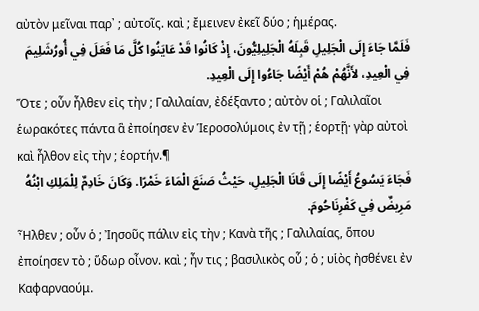αὐτὸν μεῖναι παρ᾽ ; αὐτοῖς. καὶ ; ἔμεινεν ἐκεῖ δύο ; ἡμέρας.
فَلَمَّا جَاءَ إِلَى الْجَلِيلِ قَبِلَهُ الْجَلِيلِيُّونَ، إِذْ كَانُوا قَدْ عَايَنُوا كُلَّ مَا فَعَلَ فِي أُورُشَلِيمَ فِي الْعِيدِ، لأَنَّهُمْ هُمْ أَيْضًا جَاءُوا إِلَى الْعِيدِ.
Ὅτε ; οὖν ἦλθεν εἰς τὴν ; Γαλιλαίαν, ἐδέξαντο ; αὐτὸν οἱ ; Γαλιλαῖοι ἑωρακότες πάντα ἃ ἐποίησεν ἐν Ἱεροσολύμοις ἐν τῇ ; ἑορτῇ· γὰρ αὐτοὶ καὶ ἦλθον εἰς τὴν ; ἑορτήν.¶
فَجَاءَ يَسُوعُ أَيْضًا إِلَى قَانَا الْجَلِيلِ، حَيْثُ صَنَعَ الْمَاءَ خَمْرًا. وَكَانَ خَادِمٌ لِلْمَلِكِ ابْنُهُ مَرِيضٌ فِي كَفْرِنَاحُومَ.
Ἦλθεν ; οὖν ὁ ; Ἰησοῦς πάλιν εἰς τὴν ; Κανὰ τῆς ; Γαλιλαίας, ὅπου ἐποίησεν τὸ ; ὕδωρ οἶνον. καὶ ; ἦν τις ; βασιλικὸς οὗ ; ὁ ; υἱὸς ἠσθένει ἐν Καφαρναούμ.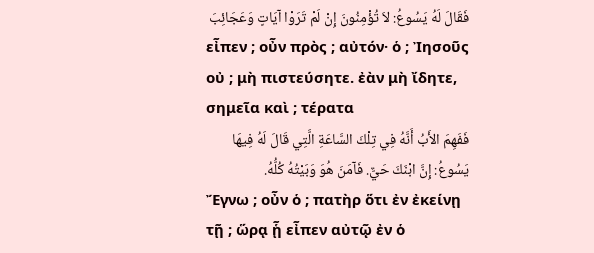فَقَالَ لَهُ يَسُوعُ: لاَ تُؤْمِنُونَ إِنْ لَمْ تَرَوْا آيَاتٍ وَعَجَائِبَ
εἶπεν ; οὖν πρὸς ; αὐτόν· ὁ ; Ἰησοῦς οὐ ; μὴ πιστεύσητε. ἐὰν μὴ ἴδητε, σημεῖα καὶ ; τέρατα
فَفَهِمَ الأَبُ أَنَّهُ فِي تِلْكَ السَّاعَةِ الَّتِي قَالَ لَهُ فِيهَا يَسُوعُ: إِنَّ ابْنَكَ حَيٌّ. فَآمَنَ هُوَ وَبَيْتُهُ كُلُّهُ.
Ἔγνω ; οὖν ὁ ; πατὴρ ὅτι ἐν ἐκείνῃ τῇ ; ὥρᾳ ᾗ εἶπεν αὐτῷ ἐν ὁ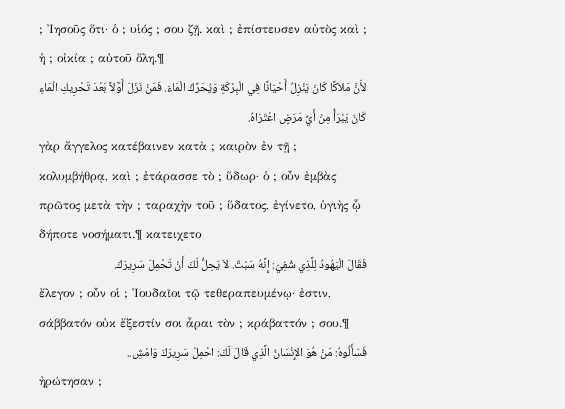; Ἰησοῦς ὅτι· ὁ ; υἱός ; σου ζῇ. καὶ ; ἐπίστευσεν αὐτὸς καὶ ; ἡ ; οἰκία ; αὐτοῦ ὅλη.¶
لأَنَّ مَلاَكًا كَانَ يَنْزِلُ أَحْيَانًا فِي الْبِرْكَةِ وَيُحَرِّكُ الْمَاءَ. فَمَنْ نَزَلَ أَوَّلاً بَعْدَ تَحْرِيكِ الْمَاءِ كَانَ يَبْرَأُ مِنْ أَيِّ مَرَضٍ اعْتَرَاهُ.
γὰρ ἄγγελος κατέβαινεν κατὰ ; καιρὸν ἐν τῇ ; κολυμβήθρᾳ, καὶ ; ἐτάρασσε τὸ ; ὕδωρ· ὁ ; οὖν ἐμβὰς πρῶτος μετὰ τὴν ; ταραχὴν τοῦ ; ὕδατος, ἐγίνετο, ὑγιὴς ᾧ δήποτε νοσήματι.¶ κατειχετο
فَقَالَ الْيَهُودُ لِلَّذِي شُفِيَ: إِنَّهُ سَبْتٌ. لاَ يَحِلُّ لَكَ أَنْ تَحْمِلَ سَرِيرَكَ.
ἔλεγον ; οὖν οἱ ; Ἰουδαῖοι τῷ τεθεραπευμένῳ· ἐστιν, σάββατόν οὐκ ἔξεστίν σοι ἆραι τὸν ; κράβαττόν ; σου.¶
فَسَأَلُوهُ: مَنْ هُوَ الإِنْسَانُ الَّذِي قَالَ لَكَ: احْمِلْ سَرِيرَكَ وَامْشِ..
ἠρώτησαν ;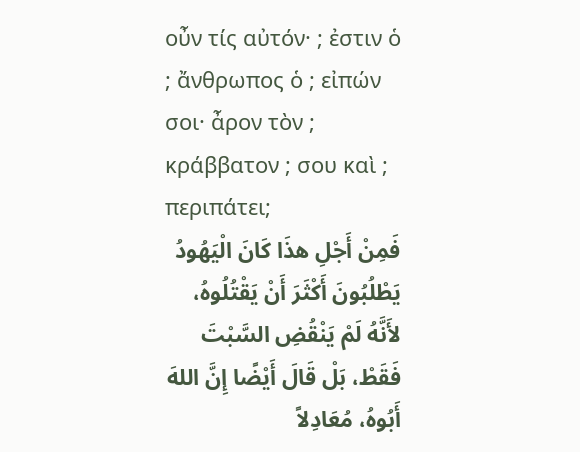οὖν τίς αὐτόν· ; ἐστιν ὁ ; ἄνθρωπος ὁ ; εἰπών σοι· ἆρον τὸν ; κράββατον ; σου καὶ ; περιπάτει;
فَمِنْ أَجْلِ هذَا كَانَ الْيَهُودُ يَطْلُبُونَ أَكْثَرَ أَنْ يَقْتُلُوهُ، لأَنَّهُ لَمْ يَنْقُضِ السَّبْتَ فَقَطْ، بَلْ قَالَ أَيْضًا إِنَّ اللهَ أَبُوهُ، مُعَادِلاً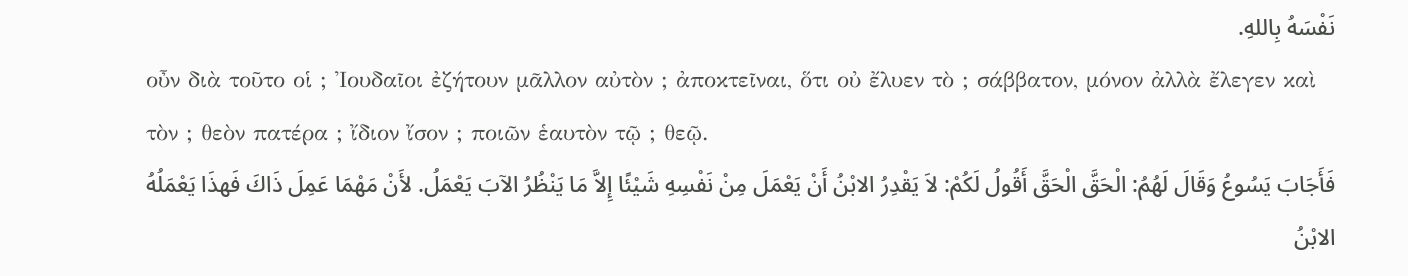نَفْسَهُ بِاللهِ.
οὖν διὰ τοῦτο οἱ ; Ἰουδαῖοι ἐζήτουν μᾶλλον αὐτὸν ; ἀποκτεῖναι, ὅτι οὐ ἔλυεν τὸ ; σάββατον, μόνον ἀλλὰ ἔλεγεν καὶ τὸν ; θεὸν πατέρα ; ἴδιον ἴσον ; ποιῶν ἑαυτὸν τῷ ; θεῷ.
فَأَجَابَ يَسُوعُ وَقَالَ لَهُمُ: الْحَقَّ الْحَقَّ أَقُولُ لَكُمْ: لاَ يَقْدِرُ الابْنُ أَنْ يَعْمَلَ مِنْ نَفْسِهِ شَيْئًا إِلاَّ مَا يَنْظُرُ الآبَ يَعْمَلُ. لأَنْ مَهْمَا عَمِلَ ذَاكَ فَهذَا يَعْمَلُهُ الابْنُ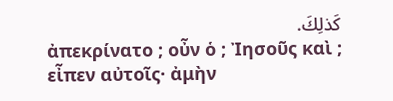كَذلِكَ.
ἀπεκρίνατο ; οὖν ὁ ; Ἰησοῦς καὶ ; εἶπεν αὐτοῖς· ἀμὴν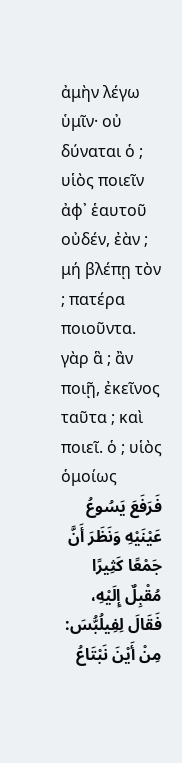ἀμὴν λέγω ὑμῖν· οὐ δύναται ὁ ; υἱὸς ποιεῖν ἀφ᾽ ἑαυτοῦ οὐδέν, ἐὰν ; μή βλέπῃ τὸν ; πατέρα ποιοῦντα. γὰρ ἃ ; ἂν ποιῇ, ἐκεῖνος ταῦτα ; καὶ ποιεῖ. ὁ ; υἱὸς ὁμοίως
فَرَفَعَ يَسُوعُ عَيْنَيْهِ وَنَظَرَ أَنَّ جَمْعًا كَثِيرًا مُقْبِلٌ إِلَيْهِ، فَقَالَ لِفِيلُبُّسَ: مِنْ أَيْنَ نَبْتَاعُ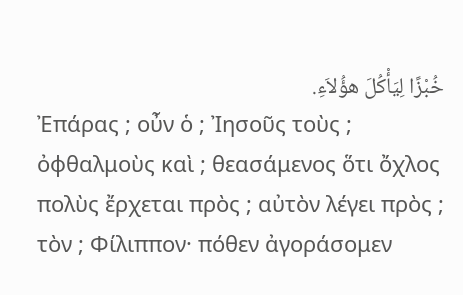خُبْزًا لِيَأْكُلَ هؤُلاَءِ.
Ἐπάρας ; οὖν ὁ ; Ἰησοῦς τοὺς ; ὀφθαλμοὺς καὶ ; θεασάμενος ὅτι ὄχλος πολὺς ἔρχεται πρὸς ; αὐτὸν λέγει πρὸς ; τὸν ; Φίλιππον· πόθεν ἀγοράσομεν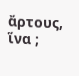ἄρτους, ἵνα ;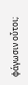φάγωσιν οὗτοι;